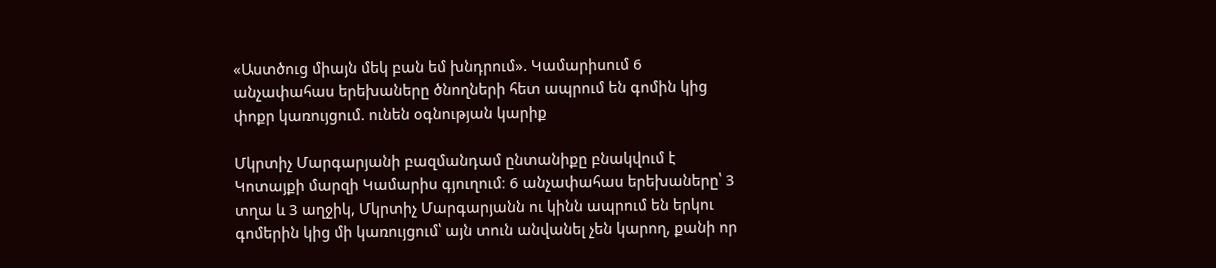«Աստծուց միայն մեկ բան եմ խնդրում». Կամարիսում 6 անչափահաս երեխաները ծնողների հետ ապրում են գոմին կից փոքր կառույցում. ունեն օգնության կարիք

Մկրտիչ Մարգարյանի բազմանդամ ընտանիքը բնակվում է Կոտայքի մարզի Կամարիս գյուղում։ 6 անչափահաս երեխաները՝ 3 տղա և 3 աղջիկ, Մկրտիչ Մարգարյանն ու կինն ապրում են երկու գոմերին կից մի կառույցում՝ այն տուն անվանել չեն կարող, քանի որ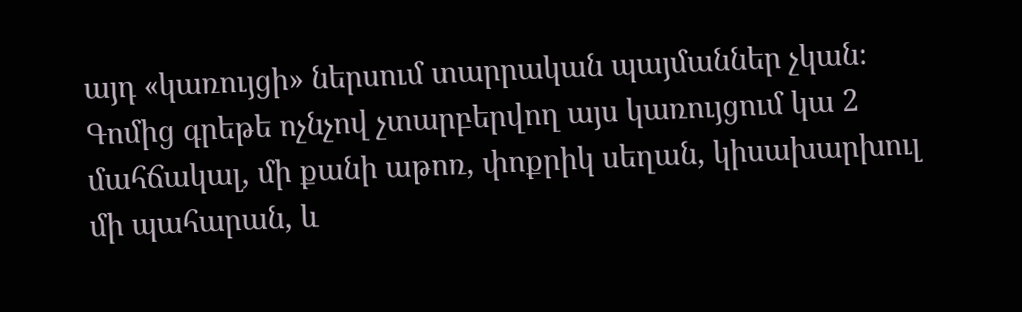այդ «կառույցի» ներսում տարրական պայմաններ չկան։ Գոմից գրեթե ոչնչով չտարբերվող այս կառույցում կա 2 մահճակալ, մի քանի աթոռ, փոքրիկ սեղան, կիսախարխուլ մի պահարան, և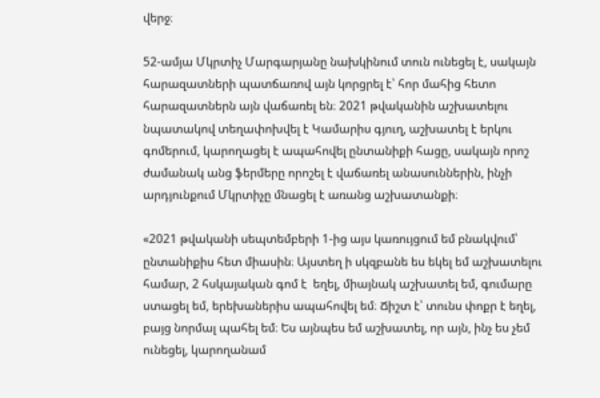վերջ։

52-ամյա Մկրտիչ Մարգարյանը նախկինում տուն ունեցել է, սակայն հարազատների պատճառով այն կորցրել է՝ հոր մահից հետո հարազատներն այն վաճառել են։ 2021 թվականին աշխատելու նպատակով տեղափոխվել է Կամարիս գյուղ, աշխատել է երկու գոմերում, կարողացել է ապահովել ընտանիքի հացը, սակայն որոշ ժամանակ անց ֆերմերը որոշել է վաճառել անասուններին, ինչի արդյունքում Մկրտիչը մնացել է առանց աշխատանքի։

«2021 թվականի սեպտեմբերի 1-ից այս կառույցում եմ բնակվում՝ ընտանիքիս հետ միասին։ Այստեղ ի սկզբանե ես եկել եմ աշխատելու համար, 2 հսկայական գոմ է  եղել, միայնակ աշխատել եմ, գումարը ստացել եմ, երեխաներիս ապահովել եմ։ Ճիշտ է՝ տունս փոքր է եղել, բայց նորմալ պահել եմ։ Ես այնպես եմ աշխատել, որ այն, ինչ ես չեմ ունեցել, կարողանամ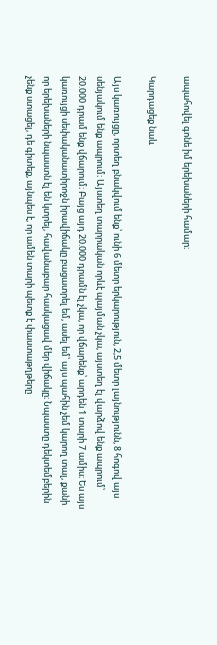ապահովել գոնե իմ երեխաների համար։

Կարդացեք նաև

Այս կառույցը, որտեղ բնակվում ենք՝ ունի 6 մետր երկարություն, 2,5 մետր լայնությունն, 8 հոգով այս սենյակում ենք ապրում։ Այստեղ տարրական որևէ պայման չկա, այստեղ էլ վարձով ենք ապրում՝ 20.000 դրամ ենք վճարում։ Բայց այդ 20.000 դրամն էլ չկա, որ վճարենք՝ արդեն 1 տարի 7 ամիս։ Ես այս կառույցի սեփականատիրոջն իրավիճակը բացատրել եմ, ասել եմ՝ այս պահին չեմ կարող տալ, քանի որ երեխաների նպաստն էլ են կտրել, հավանաբար հասկացավ մեր վիճակը։ Նպաստը դեկտեմբերին չենք ստացել, դե գիտեք, այնպես է, որ ամեն տարի պետք է փաստաթղթերը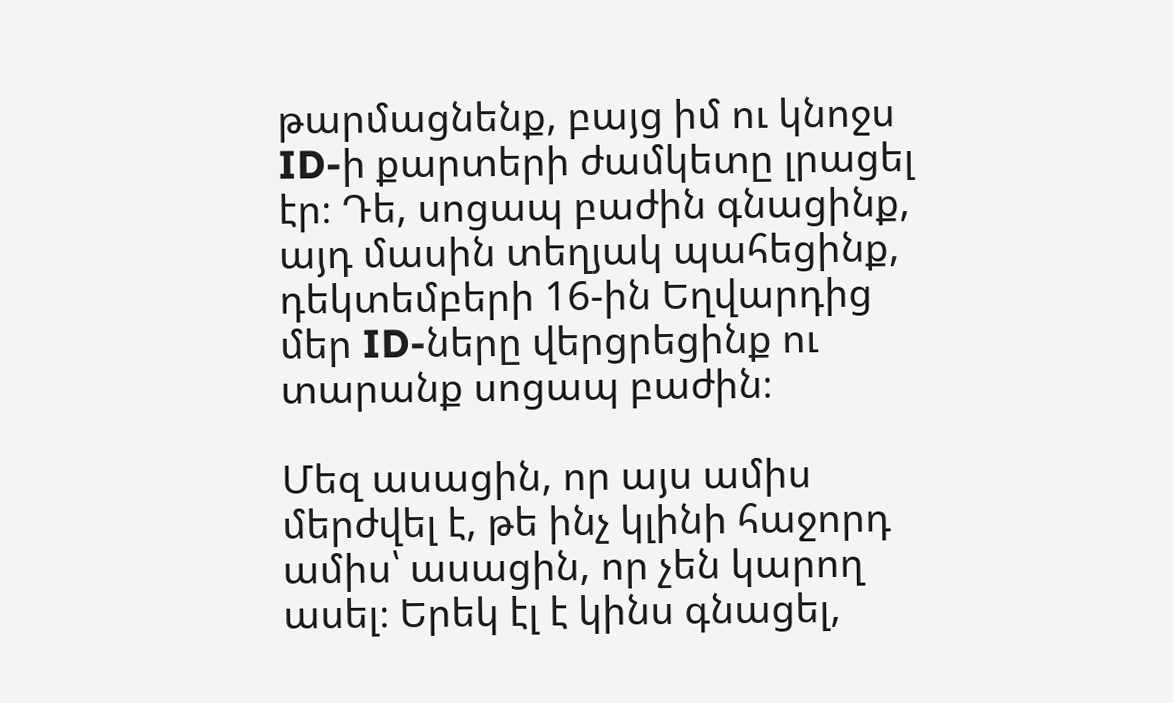թարմացնենք, բայց իմ ու կնոջս ID-ի քարտերի ժամկետը լրացել էր։ Դե, սոցապ բաժին գնացինք, այդ մասին տեղյակ պահեցինք, դեկտեմբերի 16-ին Եղվարդից մեր ID-ները վերցրեցինք ու տարանք սոցապ բաժին։

Մեզ ասացին, որ այս ամիս մերժվել է, թե ինչ կլինի հաջորդ ամիս՝ ասացին, որ չեն կարող ասել։ Երեկ էլ է կինս գնացել,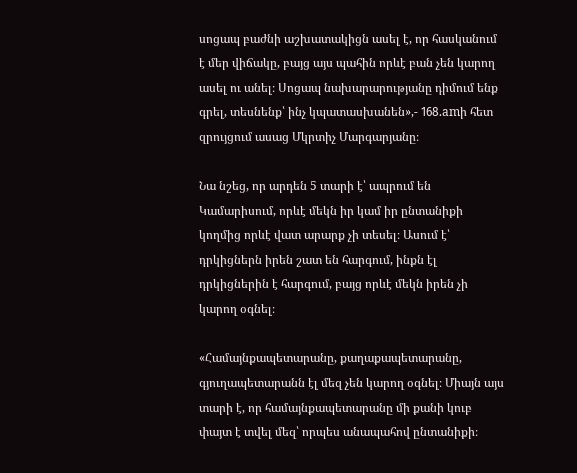սոցապ բաժնի աշխատակիցն ասել է, որ հասկանում է մեր վիճակը, բայց այս պահին որևէ բան չեն կարող ասել ու անել։ Սոցապ նախարարությանը դիմում ենք գրել, տեսնենք՝ ինչ կպատասխանեն»,- 168.amի հետ զրույցում ասաց Մկրտիչ Մարգարյանը։

Նա նշեց, որ արդեն 5 տարի է՝ ապրում են Կամարիսում, որևէ մեկն իր կամ իր ընտանիքի կողմից որևէ վատ արարք չի տեսել։ Ասում է՝ դրկիցներն իրեն շատ են հարգում, ինքն էլ դրկիցներին է հարգում, բայց որևէ մեկն իրեն չի կարող օգնել։

«Համայնքապետարանը, քաղաքապետարանը, գյուղապետարանն էլ մեզ չեն կարող օգնել։ Միայն այս տարի է, որ համայնքապետարանը մի քանի կուբ փայտ է տվել մեզ՝ որպես անապահով ընտանիքի։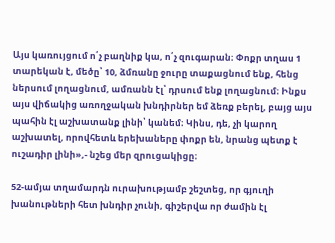Այս կառույցում ո՛չ բաղնիք կա, ո՛չ զուգարան։ Փոքր տղաս 1 տարեկան է, մեծը՝ 10, ձմռանը ջուրը տաքացնում ենք, հենց ներսում լողացնում, ամռանն էլ՝ դրսում ենք լողացնում։ Ինքս այս վիճակից առողջական խնդիրներ եմ ձեռք բերել, բայց այս պահին էլ աշխատանք լինի՝ կանեմ։ Կինս, դե, չի կարող աշխատել, որովհետև երեխաները փոքր են, նրանց պետք է ուշադիր լինի»,- նշեց մեր զրուցակիցը։

52-ամյա տղամարդն ուրախությամբ շեշտեց, որ գյուղի խանութների հետ խնդիր չունի, գիշերվա որ ժամին էլ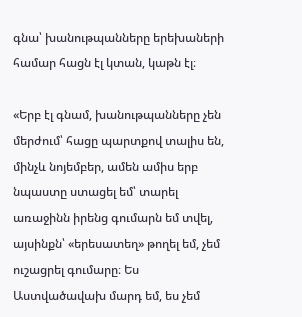գնա՝ խանութպանները երեխաների համար հացն էլ կտան, կաթն էլ։

«Երբ էլ գնամ, խանութպանները չեն մերժում՝ հացը պարտքով տալիս են, մինչև նոյեմբեր, ամեն ամիս երբ նպաստը ստացել եմ՝ տարել առաջինն իրենց գումարն եմ տվել, այսինքն՝ «երեսատեղ» թողել եմ, չեմ ուշացրել գումարը։ Ես Աստվածավախ մարդ եմ, ես չեմ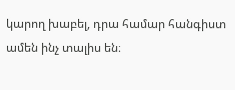կարող խաբել, դրա համար հանգիստ ամեն ինչ տալիս են։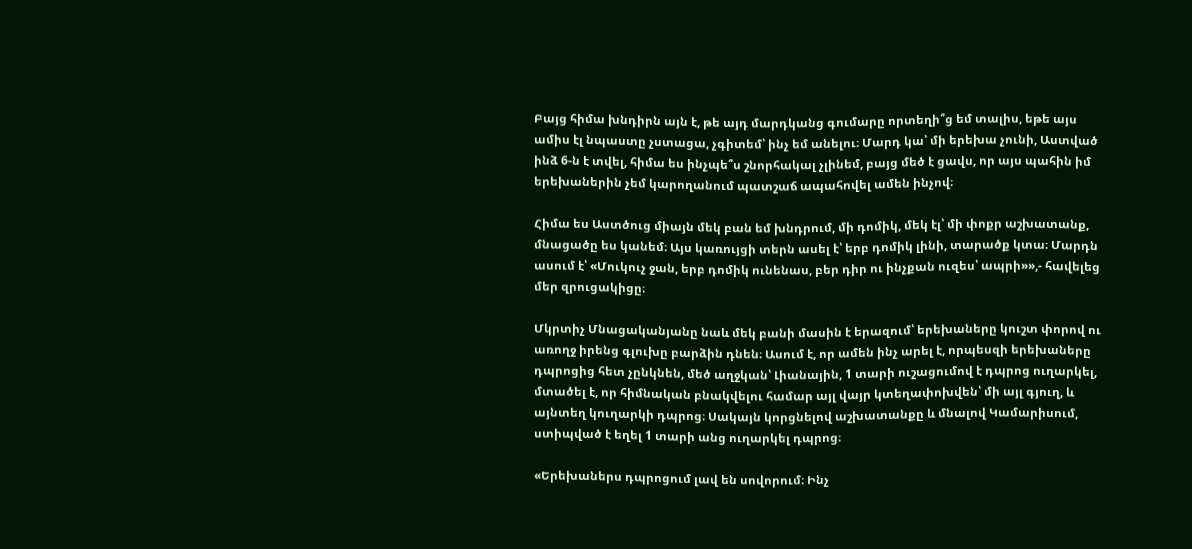Բայց հիմա խնդիրն այն է, թե այդ մարդկանց գումարը որտեղի՞ց եմ տալիս, եթե այս ամիս էլ նպաստը չստացա, չգիտեմ՝ ինչ եմ անելու։ Մարդ կա՝ մի երեխա չունի, Աստված ինձ 6-ն է տվել, հիմա ես ինչպե՞ս շնորհակալ չլինեմ, բայց մեծ է ցավս, որ այս պահին իմ երեխաներին չեմ կարողանում պատշաճ ապահովել ամեն ինչով։

Հիմա ես Աստծուց միայն մեկ բան եմ խնդրում, մի դոմիկ, մեկ էլ՝ մի փոքր աշխատանք, մնացածը ես կանեմ։ Այս կառույցի տերն ասել է՝ երբ դոմիկ լինի, տարածք կտա։ Մարդն ասում է՝ «Մուկուչ ջան, երբ դոմիկ ունենաս, բեր դիր ու ինչքան ուզես՝ ապրի»»,- հավելեց մեր զրուցակիցը։

Մկրտիչ Մնացականյանը նաև մեկ բանի մասին է երազում՝ երեխաները կուշտ փորով ու առողջ իրենց գլուխը բարձին դնեն։ Ասում է, որ ամեն ինչ արել է, որպեսզի երեխաները դպրոցից հետ չընկնեն, մեծ աղջկան՝ Լիանային, 1 տարի ուշացումով է դպրոց ուղարկել, մտածել է, որ հիմնական բնակվելու համար այլ վայր կտեղափոխվեն՝ մի այլ գյուղ, և այնտեղ կուղարկի դպրոց։ Սակայն կորցնելով աշխատանքը և մնալով Կամարիսում, ստիպված է եղել 1 տարի անց ուղարկել դպրոց։

«Երեխաներս դպրոցում լավ են սովորում։ Ինչ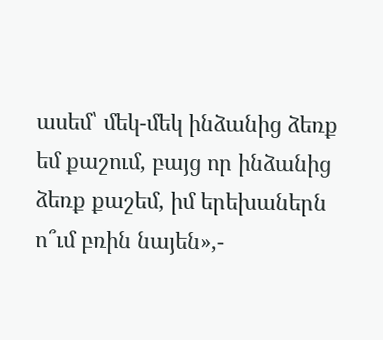ասեմ՝ մեկ-մեկ ինձանից ձեռք եմ քաշում, բայց որ ինձանից ձեռք քաշեմ, իմ երեխաներն ո՞ւմ բռին նայեն»,-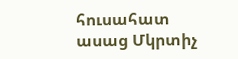հուսահատ ասաց Մկրտիչ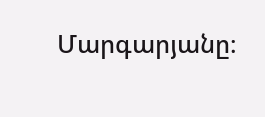Մարգարյանը։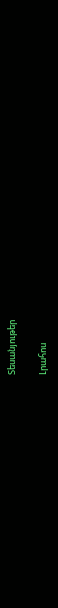Տեսանյութեր

Լրահոս